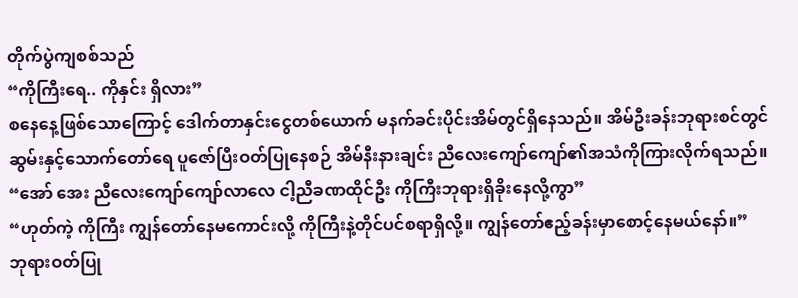တိုက်ပွဲကျစစ်သည်
“ကိုကြီးရေ.. ကိုနှင်း ရှိလား”
စနေနေ့ဖြစ်သောကြောင့် ဒေါက်တာနှင်းငွေတစ်ယောက် မနက်ခင်းပိုင်းအိမ်တွင်ရှိနေသည်။ အိမ်ဦးခန်းဘုရားစင်တွင် ဆွမ်းနှင့်သောက်တော်ရေ ပူဇော်ပြီးဝတ်ပြုနေစဉ် အိမ်နီးနားချင်း ညီလေးကျော်ကျော်၏အသံကိုကြားလိုက်ရသည်။
“အော် အေး ညီလေးကျော်ကျော်လာလေ ငါ့ညီခဏထိုင်ဦး ကိုကြီးဘုရားရှိခိုးနေလို့ကွာ”
“ဟုတ်ကဲ့ ကိုကြီး ကျွန်တော်နေမကောင်းလို့ ကိုကြီးနဲ့တိုင်ပင်စရာရှိလို့။ ကျွန်တော်ဧည့်ခန်းမှာစောင့်နေမယ်နော်။”
ဘုရားဝတ်ပြု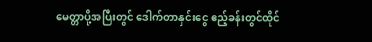မေတ္တာပို့အပြီးတွင် ဒေါက်တာနှင်းငွေ ဧည့်ခန်းတွင်ထိုင်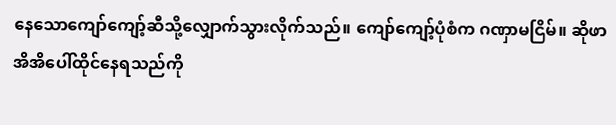နေသောကျော်ကျော့်ဆီသို့လျှောက်သွားလိုက်သည်။ ကျော်ကျော့်ပုံစံက ဂဏှာမငြိမ်။ ဆိုဖာအိအိပေါ်ထိုင်နေရသည်ကို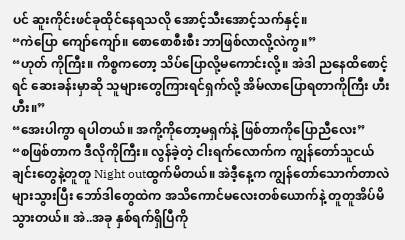ပင် ဆူးကိုင်းဖင်ခုထိုင်နေရသလို အောင့်သီးအောင့်သက်နှင့်။
“ကဲပြော ကျော်ကျော်။ စောစောစီးစီး ဘာဖြစ်လာလို့လဲကွ။”
“ဟုတ် ကိုကြီး။ ကိစ္စကတော့ သိပ်ပြောလို့မကောင်းလို့။ အဲဒါ ညနေထိစောင့်ရင် ဆေးခန်းမှာဆို သူများတွေကြားရင်ရှက်လို့ အိမ်လာပြောရတာကိုကြီး ဟီးဟီး။”
“အေးပါကွာ ရပါတယ်။ အကို့ကိုတော့မရှက်နဲ့ ဖြစ်တာကိုပြောညီလေး”
“စဖြစ်တာက ဒီလိုကိုကြီး။ လွန်ခဲ့တဲ့ ငါးရက်လောက်က ကျွန်တော်သူငယ်ချင်းတွေနဲ့တူတူ Night outထွက်မိတယ်။ အဲဒီ့နေ့က ကျွန်တော်သောက်တာလဲများသွားပြီး ဘော်ဒါတွေထဲက အသိကောင်မလေးတစ်ယောက်နဲ့ တူတူအိပ်မိသွားတယ်။ အဲ..အခု နှစ်ရက်ရှိပြီကို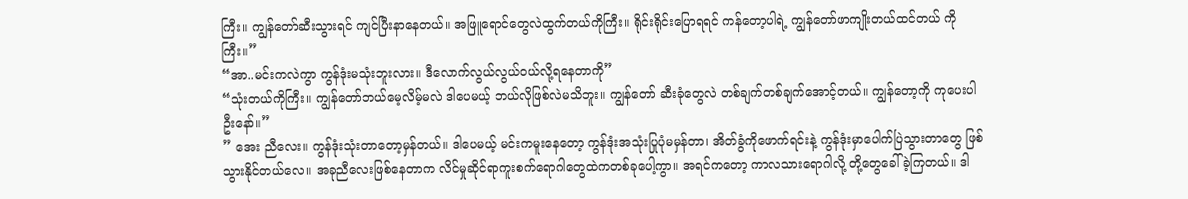ကြီး။ ကျွန်တော်ဆီးသွားရင် ကျင်ပြီးနာနေတယ်။ အဖြူရောင်တွေလဲထွက်တယ်ကိုကြီး။ ရိုင်းရိုင်းပြောရရင် ကန်တော့ပါရဲ့ ကျွန်တော်ဖာကျိုးတယ်ထင်တယ် ကိုကြီး။”
“အာ..မင်းကလဲကွာ ကွန်ဒုံးမသုံးဘူးလား။ ဒီလောက်လွယ်လွယ်ဝယ်လို့ရနေတာကို”
“သုံးတယ်ကိုကြီး။ ကျွန်တော်ဘယ်မေ့လိမ့်မလဲ ဒါပေမယ့် ဘယ်လိုဖြစ်လဲမသိဘူး။ ကျွန်တော် ဆီးခုံတွေလဲ တစ်ချက်တစ်ချက်အောင့်တယ်။ ကျွန်တော့ကို ကုပေးပါဦးနော်။”
” အေး ညီလေး။ ကွန်ဒုံးသုံးတာတော့မှန်တယ်။ ဒါပေမယ့် မင်းကမူးနေတော့ ကွန်ဒုံးအသုံးပြုပုံမမှန်တာ၊ အိတ်ခွံကိုဖောက်ရင်းနဲ့ ကွန်ဒုံးမှာပေါက်ပြဲသွားတာတွေ ဖြစ်သွားနိုင်တယ်လေ။ အခုညီလေးဖြစ်နေတာက လိင်မှုဆိုင်ရာကူးစက်ရောဂါတွေထဲကတစ်ခုပေါ့ကွာ။ အရင်ကတော့ ကာလသားရောဂါလို့ တို့တွေခေါ်ခဲ့ကြတယ်။ ဒါ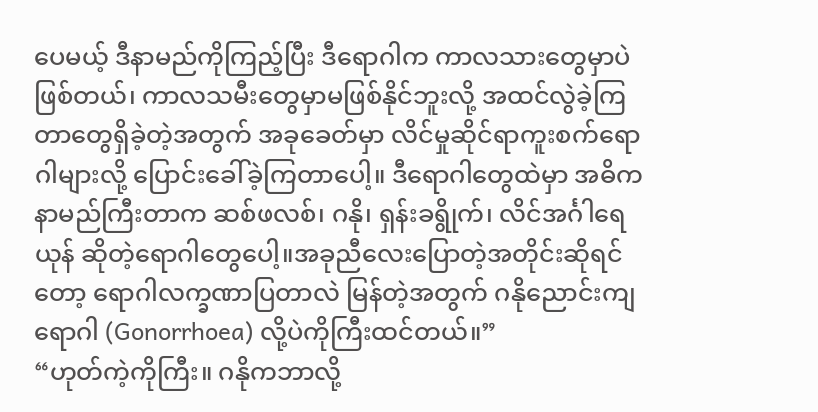ပေမယ့် ဒီနာမည်ကိုကြည့်ပြီး ဒီရောဂါက ကာလသားတွေမှာပဲဖြစ်တယ်၊ ကာလသမီးတွေမှာမဖြစ်နိုင်ဘူးလို့ အထင်လွဲခဲ့ကြတာတွေရှိခဲ့တဲ့အတွက် အခုခေတ်မှာ လိင်မှုဆိုင်ရာကူးစက်ရောဂါများလို့ ပြောင်းခေါ်ခဲ့ကြတာပေါ့။ ဒီရောဂါတွေထဲမှာ အဓိက နာမည်ကြီးတာက ဆစ်ဖလစ်၊ ဂနို၊ ရှန်းခရွိုက်၊ လိင်အင်္ဂါရေယုန် ဆိုတဲ့ရောဂါတွေပေါ့။အခုညီလေးပြောတဲ့အတိုင်းဆိုရင်တော့ ရောဂါလက္ခဏာပြတာလဲ မြန်တဲ့အတွက် ဂနိုညောင်းကျရောဂါ (Gonorrhoea) လို့ပဲကိုကြီးထင်တယ်။”
“ဟုတ်ကဲ့ကိုကြီး။ ဂနိုကဘာလို့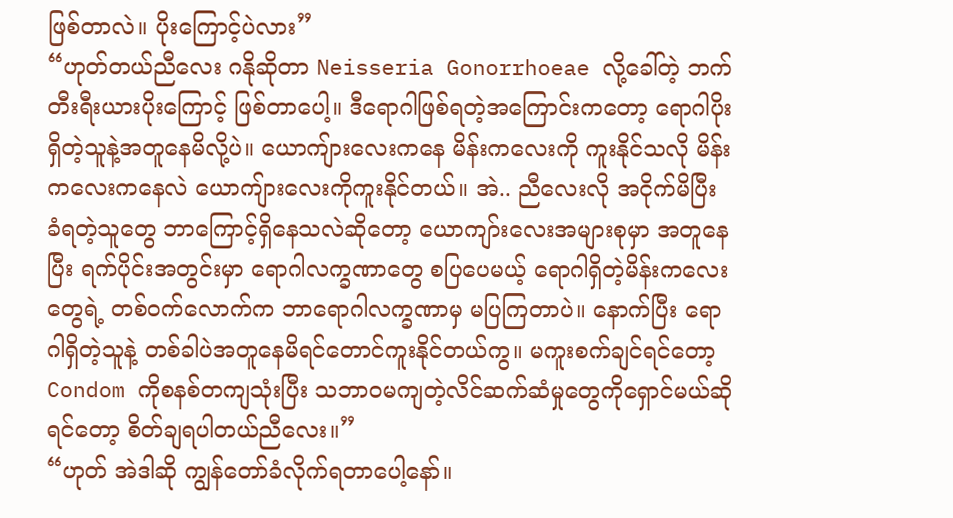ဖြစ်တာလဲ။ ပိုးကြောင့်ပဲလား”
“ဟုတ်တယ်ညီလေး ဂနိုဆိုတာ Neisseria Gonorrhoeae လို့ခေါ်တဲ့ ဘက်တီးရီးယားပိုးကြောင့် ဖြစ်တာပေါ့။ ဒီရောဂါဖြစ်ရတဲ့အကြောင်းကတော့ ရောဂါပိုးရှိတဲ့သူနဲ့အတူနေမိလို့ပဲ။ ယောကျ်ားလေးကနေ မိန်းကလေးကို ကူးနိုင်သလို မိန်းကလေးကနေလဲ ယောကျ်ားလေးကိုကူးနိုင်တယ်။ အဲ.. ညီလေးလို အငိုက်မိပြီး ခံရတဲ့သူတွေ ဘာကြောင့်ရှိနေသလဲဆိုတော့ ယောကျာ်းလေးအများစုမှာ အတူနေပြီး ရက်ပိုင်းအတွင်းမှာ ရောဂါလက္ခဏာတွေ စပြပေမယ့် ရောဂါရှိတဲ့မိန်းကလေးတွေရဲ့ တစ်ဝက်လောက်က ဘာရောဂါလက္ခဏာမှ မပြကြတာပဲ။ နောက်ပြီး ရောဂါရှိတဲ့သူနဲ့ တစ်ခါပဲအတူနေမိရင်တောင်ကူးနိုင်တယ်ကွ။ မကူးစက်ချင်ရင်တော့ Condom ကိုစနစ်တကျသုံးပြီး သဘာဝမကျတဲ့လိင်ဆက်ဆံမှုတွေကိုရှောင်မယ်ဆိုရင်တော့ စိတ်ချရပါတယ်ညီလေး။”
“ဟုတ် အဲဒါဆို ကျွန်တော်ခံလိုက်ရတာပေါ့နော်။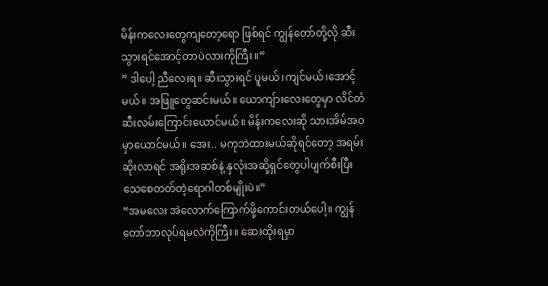မိန်းကလေးတွေကျတော့ရော ဖြစ်ရင် ကျွန်တော်တို့လို ဆီးသွားရင်အောင့်တာပဲလားကိုကြီး။”
” ဒါပေါ့ ညီလေးရ။ ဆီးသွားရင် ပူမယ်၊ကျင်မယ်၊အောင့်မယ်။ အဖြူတွေဆင်းမယ်။ ယောကျ်ားလေးတွေမှာ လိင်တံဆီးလမ်းကြောင်းယောင်မယ်။ မိန်းကလေးဆို သားအိမ်အဝမှာယောင်မယ်။ အေး.. မကုဘဲထားမယ်ဆိုရင်တော့ အရမ်းဆိုးလာရင် အရိုးအဆစ်နဲ့ နှလုံးအဆို့ရှင်တွေပါပျက်စီးပြီး သေစေတတ်တဲ့ရောဂါတစ်မျိုးပဲ။”
“အမလေး အဲလောက်ကြောက်ဖို့ကောင်းတယ်ပေါ့။ ကျွန်တော်ဘာလုပ်ရမလဲကိုကြီး။ ဆေးထိုးရမှာ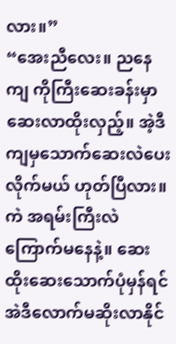လား။”
“အေးညီလေး။ ညနေကျ ကိုကြီးဆေးခန်းမှာဆေးလာထိုးလှည့်။ အဲ့ဒီကျမှသောက်ဆေးလဲပေးလိုက်မယ် ဟုတ်ပြီလား။ ကဲ အရမ်းကြီးလဲကြောက်မနေနဲ့။ ဆေးထိုးဆေးသောက်ပုံမှန်ရင် အဲဒီလောက်မဆိုးလာနိုင်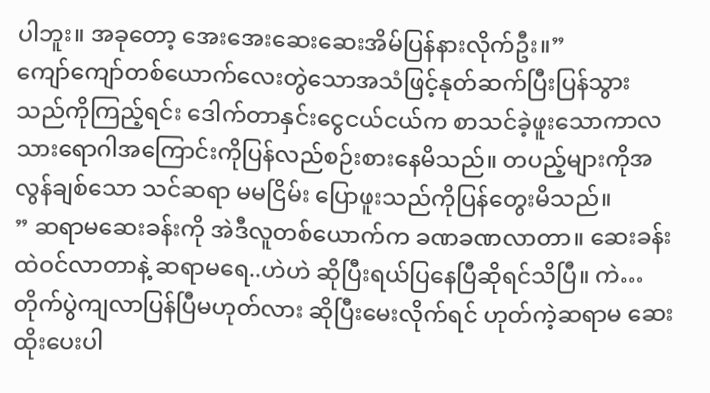ပါဘူး။ အခုတော့ အေးအေးဆေးဆေးအိမ်ပြန်နားလိုက်ဦး။”
ကျော်ကျော်တစ်ယောက်လေးတွဲသောအသံဖြင့်နုတ်ဆက်ပြီးပြန်သွားသည်ကိုကြည့်ရင်း ဒေါက်တာနှင်းငွေငယ်ငယ်က စာသင်ခဲ့ဖူးသောကာလသားရောဂါအကြောင်းကိုပြန်လည်စဉ်းစားနေမိသည်။ တပည့်များကိုအလွန်ချစ်သော သင်ဆရာ မမငြိမ်း ပြောဖူးသည်ကိုပြန်တွေးမိသည်။
” ဆရာမဆေးခန်းကို အဲဒီလူတစ်ယောက်က ခဏခဏလာတာ။ ဆေးခန်းထဲဝင်လာတာနဲ့ ဆရာမရေ..ဟဲဟဲ ဆိုပြီးရယ်ပြနေပြီဆိုရင်သိပြီ။ ကဲ… တိုက်ပွဲကျလာပြန်ပြီမဟုတ်လား ဆိုပြီးမေးလိုက်ရင် ဟုတ်ကဲ့ဆရာမ ဆေးထိုးပေးပါ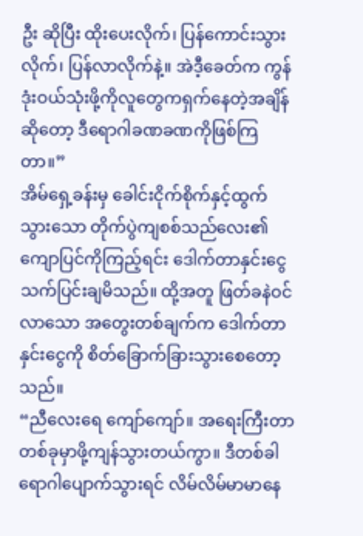ဦး ဆိုပြီး ထိုးပေးလိုက်၊ ပြန်ကောင်းသွားလိုက်၊ ပြန်လာလိုက်နဲ့။ အဲဒီ့ခေတ်က ကွန်ဒုံးဝယ်သုံးဖို့ကိုလူတွေကရှက်နေတဲ့အချိန်ဆိုတော့ ဒီရောဂါခဏခဏကိုဖြစ်ကြတာ။”
အိမ်ရှေ့ခန်းမှ ခေါင်းငိုက်စိုက်နှင့်ထွက်သွားသော တိုက်ပွဲကျစစ်သည်လေး၏ ကျောပြင်ကိုကြည့်ရင်း ဒေါက်တာနှင်းငွေသက်ပြင်းချမိသည်။ ထို့အတူ ဖြတ်ခနဲဝင်လာသော အတွေးတစ်ချက်က ဒေါက်တာနှင်းငွေကို စိတ်ခြောက်ခြားသွားစေတော့သည်။
“ညီလေးရေ ကျော်ကျော်။ အရေးကြီးတာတစ်ခုမှာဖို့ကျန်သွားတယ်ကွာ။ ဒီတစ်ခါရောဂါပျောက်သွားရင် လိမ်လိမ်မာမာနေ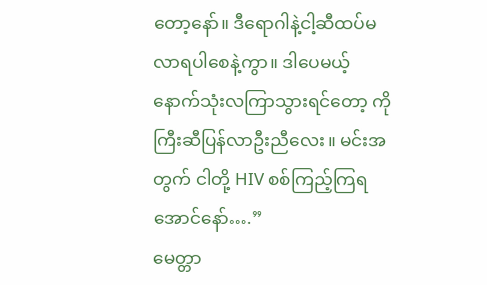တော့နော်။ ဒီရောဂါနဲ့ငါ့ဆီထပ်မလာရပါစေနဲ့ကွာ။ ဒါပေမယ့် နောက်သုံးလကြာသွားရင်တော့ ကိုကြီးဆီပြန်လာဦးညီလေး။ မင်းအတွက် ငါတို့ HIV စစ်ကြည့်ကြရအောင်နော်….”
မေတ္တာ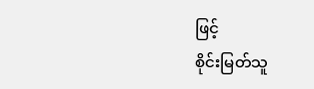ဖြင့်
စိုင်းမြတ်သူ